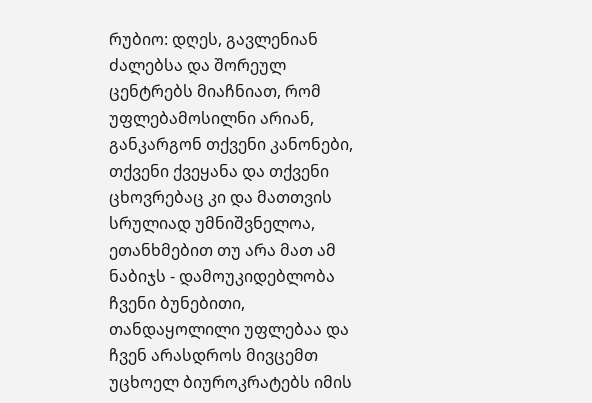რუბიო: დღეს, გავლენიან ძალებსა და შორეულ ცენტრებს მიაჩნიათ, რომ უფლებამოსილნი არიან, განკარგონ თქვენი კანონები, თქვენი ქვეყანა და თქვენი ცხოვრებაც კი და მათთვის სრულიად უმნიშვნელოა, ეთანხმებით თუ არა მათ ამ ნაბიჯს - დამოუკიდებლობა ჩვენი ბუნებითი, თანდაყოლილი უფლებაა და ჩვენ არასდროს მივცემთ უცხოელ ბიუროკრატებს იმის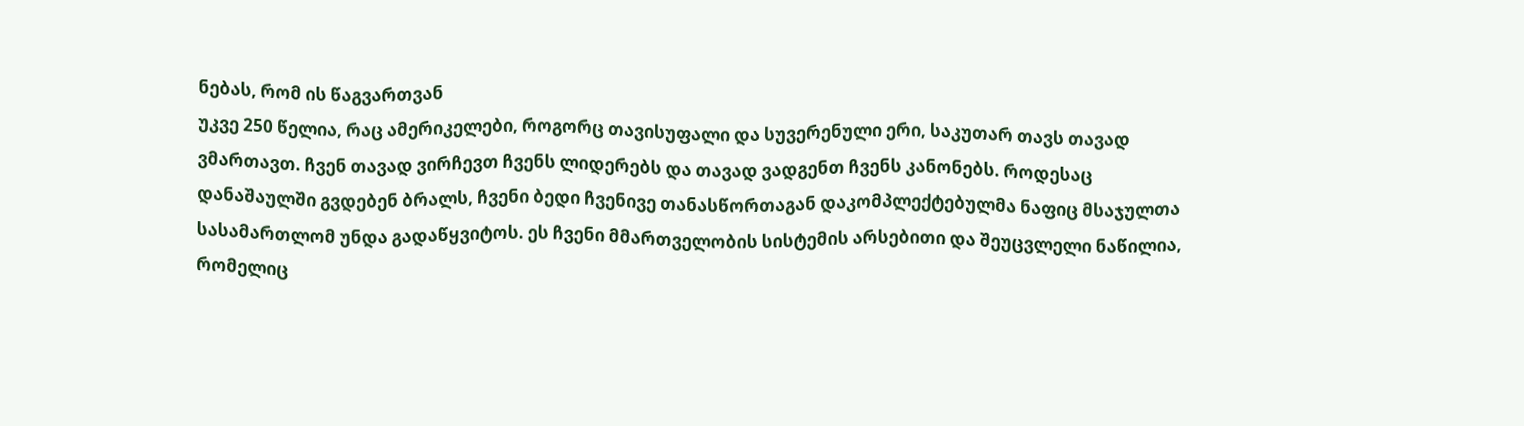ნებას, რომ ის წაგვართვან
უკვე 250 წელია, რაც ამერიკელები, როგორც თავისუფალი და სუვერენული ერი, საკუთარ თავს თავად ვმართავთ. ჩვენ თავად ვირჩევთ ჩვენს ლიდერებს და თავად ვადგენთ ჩვენს კანონებს. როდესაც დანაშაულში გვდებენ ბრალს, ჩვენი ბედი ჩვენივე თანასწორთაგან დაკომპლექტებულმა ნაფიც მსაჯულთა სასამართლომ უნდა გადაწყვიტოს. ეს ჩვენი მმართველობის სისტემის არსებითი და შეუცვლელი ნაწილია, რომელიც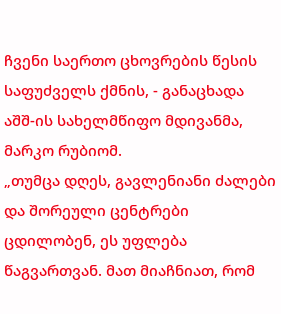ჩვენი საერთო ცხოვრების წესის საფუძველს ქმნის, - განაცხადა აშშ-ის სახელმწიფო მდივანმა, მარკო რუბიომ.
„თუმცა დღეს, გავლენიანი ძალები და შორეული ცენტრები ცდილობენ, ეს უფლება წაგვართვან. მათ მიაჩნიათ, რომ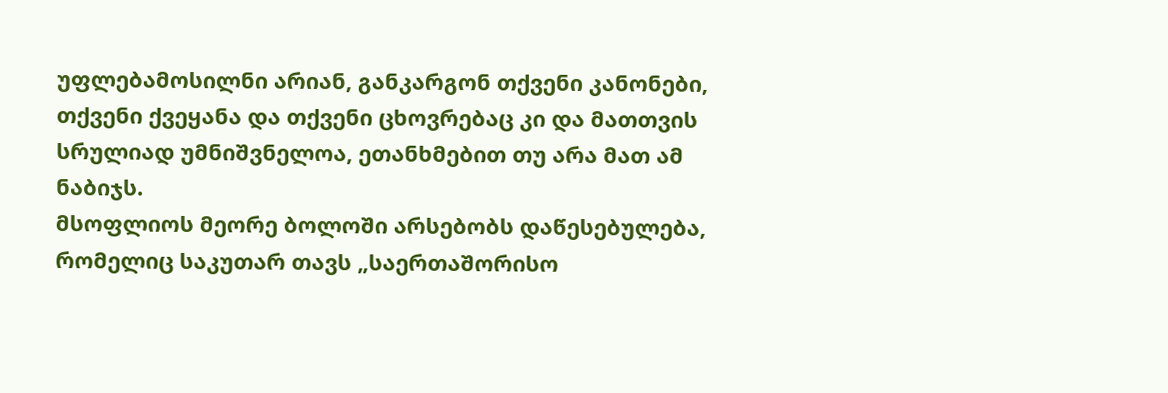უფლებამოსილნი არიან, განკარგონ თქვენი კანონები, თქვენი ქვეყანა და თქვენი ცხოვრებაც კი და მათთვის სრულიად უმნიშვნელოა, ეთანხმებით თუ არა მათ ამ ნაბიჯს.
მსოფლიოს მეორე ბოლოში არსებობს დაწესებულება, რომელიც საკუთარ თავს „საერთაშორისო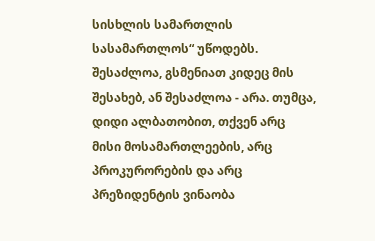სისხლის სამართლის სასამართლოს“ უწოდებს. შესაძლოა, გსმენიათ კიდეც მის შესახებ, ან შესაძლოა - არა. თუმცა, დიდი ალბათობით, თქვენ არც მისი მოსამართლეების, არც პროკურორების და არც პრეზიდენტის ვინაობა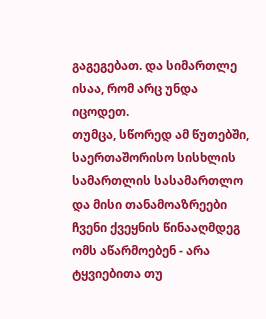გაგეგებათ. და სიმართლე ისაა, რომ არც უნდა იცოდეთ.
თუმცა, სწორედ ამ წუთებში, საერთაშორისო სისხლის სამართლის სასამართლო და მისი თანამოაზრეები ჩვენი ქვეყნის წინააღმდეგ ომს აწარმოებენ - არა ტყვიებითა თუ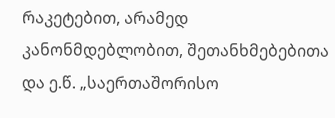რაკეტებით, არამედ კანონმდებლობით, შეთანხმებებითა და ე.წ. „საერთაშორისო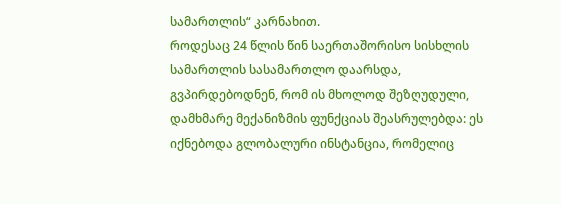სამართლის“ კარნახით.
როდესაც 24 წლის წინ საერთაშორისო სისხლის სამართლის სასამართლო დაარსდა, გვპირდებოდნენ, რომ ის მხოლოდ შეზღუდული, დამხმარე მექანიზმის ფუნქციას შეასრულებდა: ეს იქნებოდა გლობალური ინსტანცია, რომელიც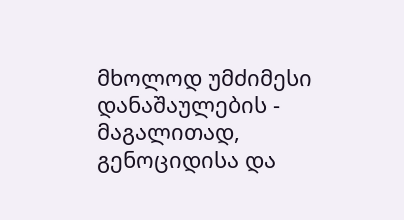მხოლოდ უმძიმესი დანაშაულების - მაგალითად, გენოციდისა და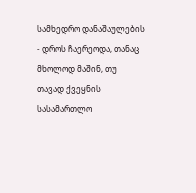სამხედრო დანაშაულების - დროს ჩაერეოდა, თანაც მხოლოდ მაშინ, თუ თავად ქვეყნის სასამართლო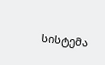სისტემა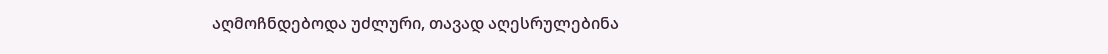აღმოჩნდებოდა უძლური, თავად აღესრულებინა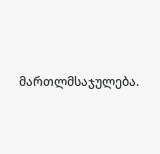მართლმსაჯულება.